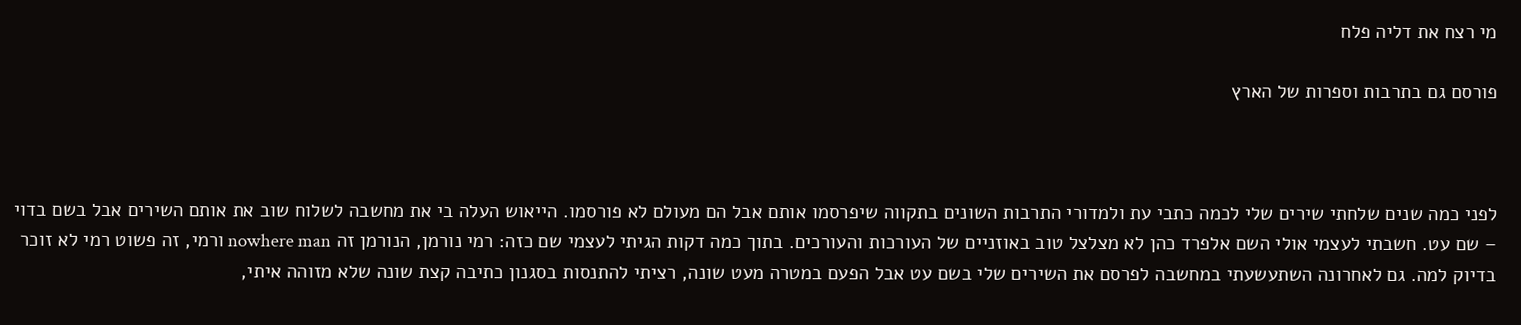מי רצח את דליה פלח

פורסם גם בתרבות וספרות של הארץ



לפני כמה שנים שלחתי שירים שלי לכמה כתבי עת ולמדורי התרבות השונים בתקווה שיפרסמו אותם אבל הם מעולם לא פורסמו. הייאוש העלה בי את מחשבה לשלוח שוב את אותם השירים אבל בשם בדוי – שם עט. חשבתי לעצמי אולי השם אלפרד כהן לא מצלצל טוב באוזניים של העורכות והעורכים. בתוך כמה דקות הגיתי לעצמי שם כזה: רמי נורמן, הנורמן זה nowhere man ורמי, זה פשוט רמי לא זוכר בדיוק למה. גם לאחרונה השתעשעתי במחשבה לפרסם את השירים שלי בשם עט אבל הפעם במטרה מעט שונה, רציתי להתנסות בסגנון כתיבה קצת שונה שלא מזוהה איתי,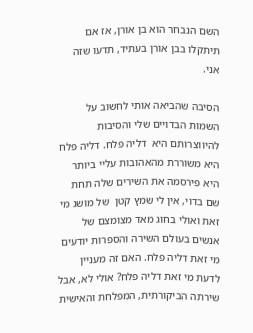השם הנבחר הוא בן אורן, אז אם תיתקלו בבן אורן בעתיד, תדעו שזה אני.

הסיבה שהביאה אותי לחשוב על השמות הבדויים שלי והסיבות להיווצרותם היא  דליה פלח. דליה פלח היא משוררת מהאהובות עליי ביותר היא פירסמה את השירים שלה תחת שם בדוי, אין לי שמץ קטן  של מושג מי זאת ואולי בחוג מאד מצומצם של אנשים בעולם השירה והספרות יודעים מי זאת דליה פלח. האם זה מעניין לדעת מי זאת דליה פלח? אולי לא, אבל שירתה הביקורתית, המפלחת והאישית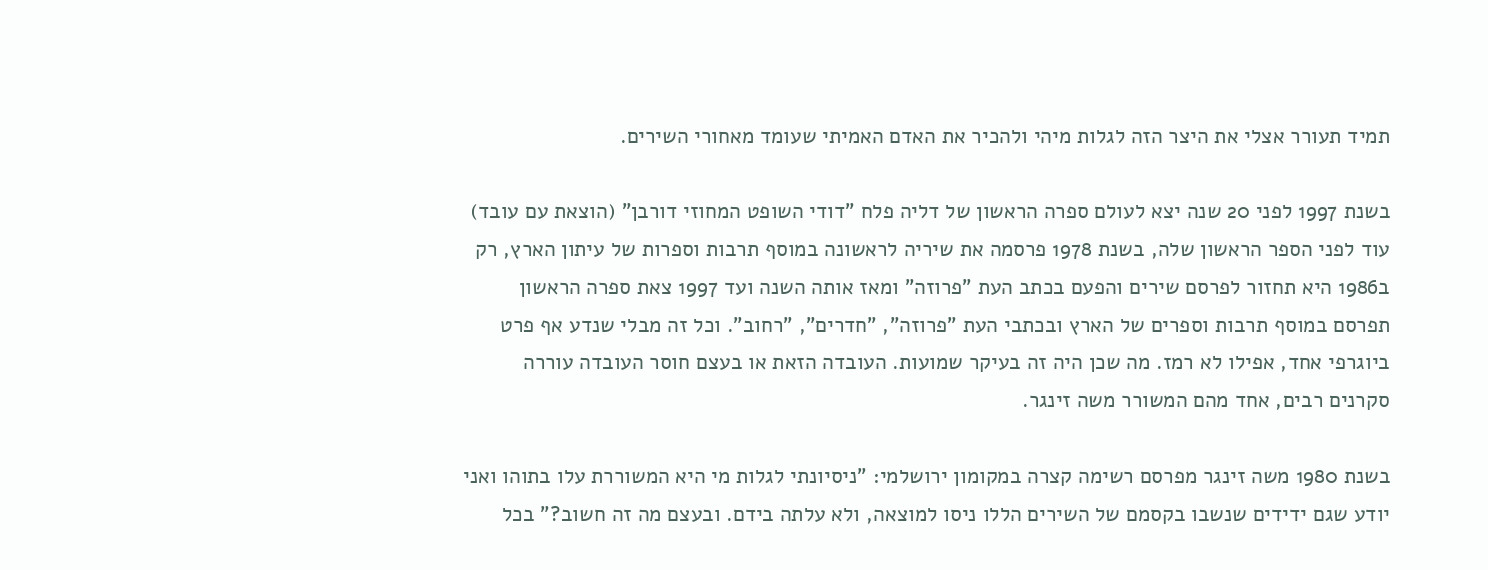תמיד תעורר אצלי את היצר הזה לגלות מיהי ולהכיר את האדם האמיתי שעומד מאחורי השירים.

בשנת 1997 לפני 20 שנה יצא לעולם ספרה הראשון של דליה פלח "דודי השופט המחוזי דורבן" (הוצאת עם עובד) עוד לפני הספר הראשון שלה, בשנת 1978 פרסמה את שיריה לראשונה במוסף תרבות וספרות של עיתון הארץ, רק ב1986 היא תחזור לפרסם שירים והפעם בכתב העת "פרוזה" ומאז אותה השנה ועד 1997 צאת ספרה הראשון תפרסם במוסף תרבות וספרים של הארץ ובכתבי העת "פרוזה", "חדרים", "רחוב". וכל זה מבלי שנדע אף פרט ביוגרפי אחד, אפילו לא רמז. מה שכן היה זה בעיקר שמועות. העובדה הזאת או בעצם חוסר העובדה עוררה סקרנים רבים, אחד מהם המשורר משה זינגר.

בשנת 1980 משה זינגר מפרסם רשימה קצרה במקומון ירושלמי: "ניסיונתי לגלות מי היא המשוררת עלו בתוהו ואני יודע שגם ידידים שנשבו בקסמם של השירים הללו ניסו למוצאה, ולא עלתה בידם. ובעצם מה זה חשוב?" בכל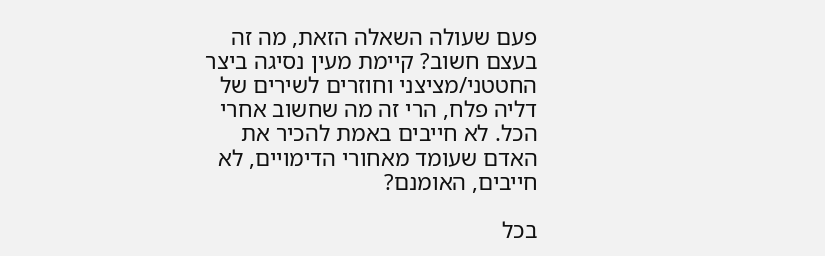פעם שעולה השאלה הזאת, מה זה בעצם חשוב? קיימת מעין נסיגה ביצר החטטני/מציצני וחוזרים לשירים של דליה פלח, הרי זה מה שחשוב אחרי הכל. לא חייבים באמת להכיר את האדם שעומד מאחורי הדימויים, לא חייבים, האומנם?

בכל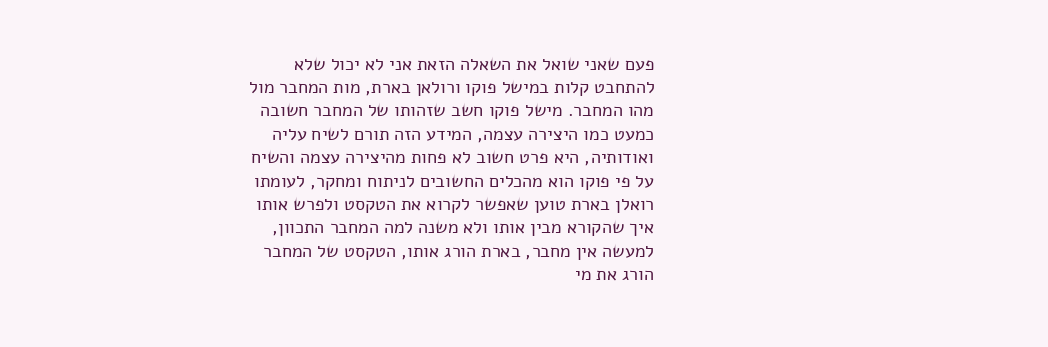פעם שאני שואל את השאלה הזאת אני לא יכול שלא להתחבט קלות במישל פוקו ורולאן בארת, מות המחבר מול מהו המחבר. מישל פוקו חשב שזהותו של המחבר חשובה כמעט כמו היצירה עצמה, המידע הזה תורם לשיח עליה ואודותיה, היא פרט חשוב לא פחות מהיצירה עצמה והשיח על פי פוקו הוא מהכלים החשובים לניתוח ומחקר, לעומתו רואלן בארת טוען שאפשר לקרוא את הטקסט ולפרש אותו איך שהקורא מבין אותו ולא משנה למה המחבר התכוון, למעשה אין מחבר, בארת הורג אותו, הטקסט של המחבר הורג את מי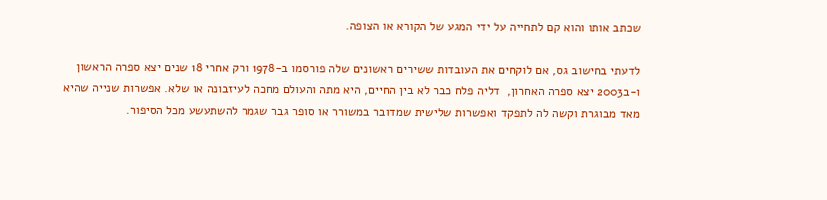שכתב אותו והוא קם לתחייה על ידי המגע של הקורא או הצופה.

לדעתי בחישוב גס, אם לוקחים את העובדות ששירים ראשונים שלה פורסמו ב-1978 ורק אחרי 18 שנים יצא ספרה הראשון ו-ב2003 יצא ספרה האחרון,  דליה פלח כבר לא בין החיים, היא מתה והעולם מחכה לעיזבונה או שלא. אפשרות שנייה שהיא מאד מבוגרת וקשה לה לתפקד ואפשרות שלישית שמדובר במשורר או סופר גבר שגמר להשתעשע מכל הסיפור.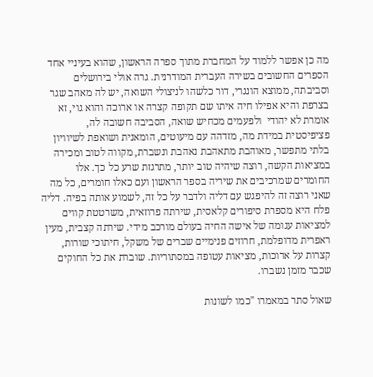מה כן אפשר ללמוד על המחברת מתוך ספרה הראשון, שהוא בעיניי אחד הספרים החשובים בשירה העברית המודרנית. גרה אולי בירושלים וסביבתה, ממוצא הונגרי, דור כלשהו לניצולי השואה, יש לה מאהב שגר בצרפת והיא אפילו חיה איתו שם תקופה קצרה או ארוכה והוא גוי, זא אומרת לא יהודי  ולפעמים מכחיש שואה, הסביבה חשובה לה, פציפיסטית במידת מה, מזדהה עם מיעוטים, הומאנית ושואפת לשיוויון בלתי מתפשר, מאוהבת מתאהבת נאהבת ונשברת, מקווה לטוב ומכירה במציאות הקשה, רוצה שיהיה טוב יותר, מתרגזת שרע כל כך. אלו החומרים שמרכיבים את שיריה בספר הראשון ועם כאלו חומרים, כל מה שאני רוצה זה להיפגש עם דליה ולדבר על כל זה, לשמוע אותה בפיה. דליה פלח היא מספרת סיפורים קלאסית, שירתה פרוזאית, משרטטת קווים למציאות עגומה של אישה החיה בעולם מורכב מידי. שירתה קצבית, מעין ראפרית מדופלמת, חרוזים פנימיים שברים של משקל, חיתוכי שורות, קצרות על ארוכות, מציאות עטופה במסתוריות. שוברת את כל החוקים שכבר מזמן נשברו.

שאול סתר במאמרו "כמו לשונות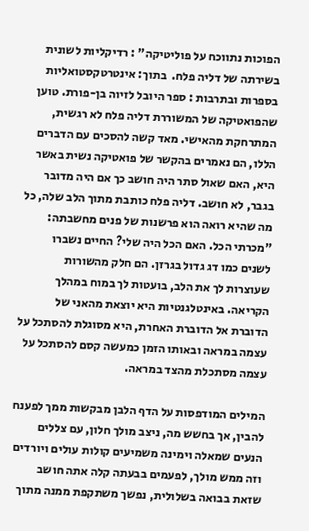הפוכות נתווכח על פוליטיקה" : רדיקליות לשונית בשירתה של דליה פלח.  בתוך: אינטרטקסטואליות בספרות ובתרבות : ספר היובל לזיוה בן-פורת. טוען שהפואטיקה של המשוררת דליה פלח לא רגשית, המתרחקת מהאישי. מאד קשה להסכים עם הדברים הללו, הם נאמרים בהקשר של פואטיקה נשית באשר היא, האם שאול סתר היה חושב כך אם היה מדובר בגבר, לא חושב. דליה פלח כותבת מתוך הלב שלה, כל מה שהיא רואה הוא פרשנות של פנים מחשבתה: "מכרתי הכל. האם הכל היה שלי? החיים נשברו לשנים כמו דג גדול בגרזן. הם חלק מהשורות שעוצרות לך את הלב, בועטות לך במוח במהלך הקריאה. באינטלגנטיות היא יוצאת מהאני של הדוברת אל הדוברת האחרת, היא מסוגלת להסתכל על עצמה במראה ובאותו הזמן כמעשה קסם להסתכל על עצמה מסתכלת מהצד במראה.

המילים המודפסות על הדף הלבן מבקשות ממך לפענח להבין, אך בחשש מה, ניצב מולך חלון, עם צללים הנעים שמאלה וימינה משמיעים קולות עולים ויורדים וזה ממש מולך, לפעמים בבעתה קלה אתה חושב שזאת בבואה בשלולית, נפשך משתקפת ממנה מתוך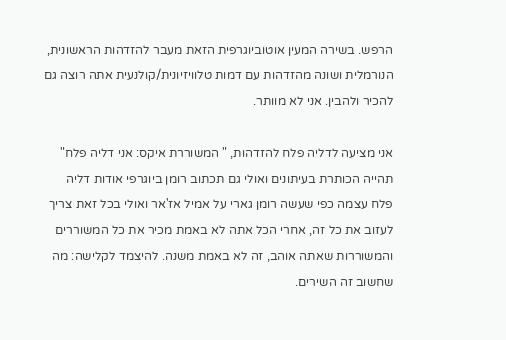הרפש. בשירה המעין אוטוביוגרפית הזאת מעבר להזדהות הראשונית, הנורמלית ושונה מהזדהות עם דמות טלוויזיונית/קולנעית אתה רוצה גם להכיר ולהבין. אני לא מוותר.

אני מציעה לדליה פלח להזדהות, " המשוררת איקס: אני דליה פלח" תהייה הכותרת בעיתונים ואולי גם תכתוב רומן ביוגרפי אודות דליה פלח עצמה כפי שעשה רומן גארי על אמיל אז'אר ואולי בכל זאת צריך לעזוב את כל זה, אחרי הכל אתה לא באמת מכיר את כל המשוררים והמשוררות שאתה אוהב, זה לא באמת משנה. להיצמד לקלישה: מה שחשוב זה השירים.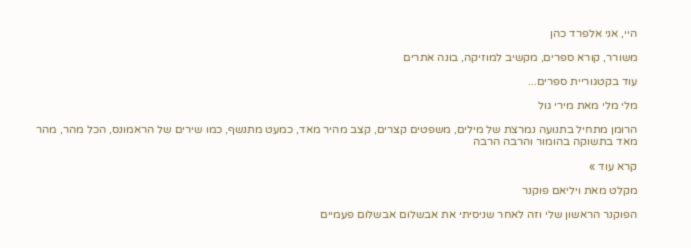היי, אני אלפרד כהן

משורר, קורא ספרים, מקשיב למוזיקה, בונה אתרים

עוד בקטגוריית ספרים...

מלי מלי מאת מירי גול

הרומן מתחיל בתנועה נמרצת של מילים, משפטים קצרים, קצב מהיר מאד, כמעט מתנשף, כמו שירים של הראמונס, הכל מהר, מהר מאד בתשוקה בהומור והרבה הרבה

קרא עוד »

מקלט מאת ויליאם פוקנר

הפוקנר הראשון שלי וזה לאחר שניסיתי את אבשלום אבשלום פעמיים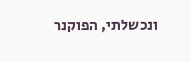ונכשלתי, הפוקנר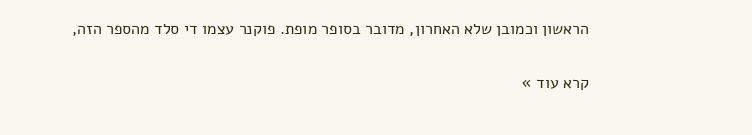הראשון וכמובן שלא האחרון, מדובר בסופר מופת. פוקנר עצמו די סלד מהספר הזה,

קרא עוד »